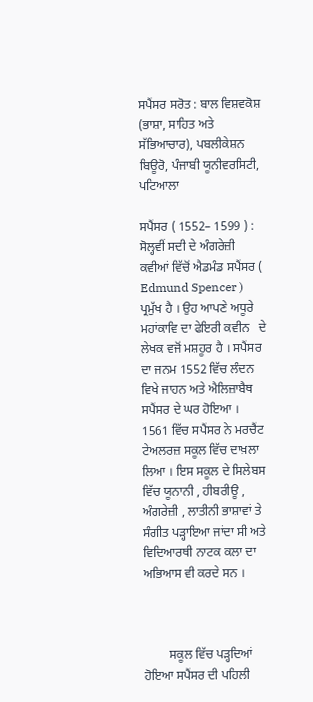ਸਪੈਂਸਰ ਸਰੋਤ : ਬਾਲ ਵਿਸ਼ਵਕੋਸ਼ (ਭਾਸ਼ਾ, ਸਾਹਿਤ ਅਤੇ ਸੱਭਿਆਚਾਰ), ਪਬਲੀਕੇਸ਼ਨ ਬਿਊਰੋ, ਪੰਜਾਬੀ ਯੂਨੀਵਰਸਿਟੀ, ਪਟਿਆਲਾ

ਸਪੈਂਸਰ ( 1552– 1599 ) : ਸੋਲ੍ਹਵੀਂ ਸਦੀ ਦੇ ਅੰਗਰੇਜ਼ੀ ਕਵੀਆਂ ਵਿੱਚੋਂ ਐਡਮੰਡ ਸਪੈਂਸਰ ( Edmund Spencer ) ਪ੍ਰਮੁੱਖ ਹੈ । ਉਹ ਆਪਣੇ ਅਧੂਰੇ ਮਹਾਂਕਾਵਿ ਦਾ ਫੇਇਰੀ ਕਵੀਨ   ਦੇ ਲੇਖਕ ਵਜੋਂ ਮਸ਼ਹੂਰ ਹੈ । ਸਪੈਂਸਰ ਦਾ ਜਨਮ 1552 ਵਿੱਚ ਲੰਦਨ ਵਿਖੇ ਜਾਹਨ ਅਤੇ ਐਲਿਜ਼ਾਬੈਥ ਸਪੈਂਸਰ ਦੇ ਘਰ ਹੋਇਆ । 1561 ਵਿੱਚ ਸਪੈਂਸਰ ਨੇ ਮਰਚੈਂਟ ਟੇਅਲਰਜ਼ ਸਕੂਲ ਵਿੱਚ ਦਾਖ਼ਲਾ ਲਿਆ । ਇਸ ਸਕੂਲ ਦੇ ਸਿਲੇਬਸ ਵਿੱਚ ਯੂਨਾਨੀ , ਹੀਬਰੀਊ , ਅੰਗਰੇਜ਼ੀ , ਲਾਤੀਨੀ ਭਾਸ਼ਾਵਾਂ ਤੇ ਸੰਗੀਤ ਪੜ੍ਹਾਇਆ ਜਾਂਦਾ ਸੀ ਅਤੇ ਵਿਦਿਆਰਥੀ ਨਾਟਕ ਕਲਾ ਦਾ ਅਭਿਆਸ ਵੀ ਕਰਦੇ ਸਨ ।



        ਸਕੂਲ ਵਿੱਚ ਪੜ੍ਹਦਿਆਂ ਹੋਇਆ ਸਪੈਂਸਰ ਦੀ ਪਹਿਲੀ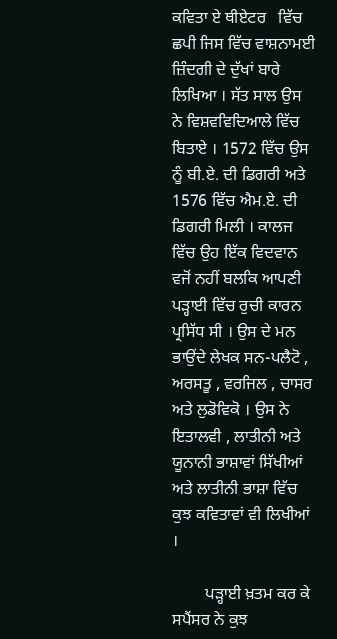ਕਵਿਤਾ ਏ ਥੀਏਟਰ   ਵਿੱਚ ਛਪੀ ਜਿਸ ਵਿੱਚ ਵਾਸ਼ਨਾਮਈ ਜ਼ਿੰਦਗੀ ਦੇ ਦੁੱਖਾਂ ਬਾਰੇ ਲਿਖਿਆ । ਸੱਤ ਸਾਲ ਉਸ ਨੇ ਵਿਸ਼ਵਵਿਦਿਆਲੇ ਵਿੱਚ ਬਿਤਾਏ । 1572 ਵਿੱਚ ਉਸ ਨੂੰ ਬੀ.ਏ. ਦੀ ਡਿਗਰੀ ਅਤੇ 1576 ਵਿੱਚ ਐਮ.ਏ. ਦੀ ਡਿਗਰੀ ਮਿਲੀ । ਕਾਲਜ ਵਿੱਚ ਉਹ ਇੱਕ ਵਿਦਵਾਨ ਵਜੋਂ ਨਹੀਂ ਬਲਕਿ ਆਪਣੀ ਪੜ੍ਹਾਈ ਵਿੱਚ ਰੁਚੀ ਕਾਰਨ ਪ੍ਰਸਿੱਧ ਸੀ । ਉਸ ਦੇ ਮਨ ਭਾਉਂਦੇ ਲੇਖਕ ਸਨ-ਪਲੈਟੋ , ਅਰਸਤੂ , ਵਰਜਿਲ , ਚਾਸਰ ਅਤੇ ਲੁਡੋਵਿਕੋ । ਉਸ ਨੇ ਇਤਾਲਵੀ , ਲਾਤੀਨੀ ਅਤੇ ਯੂਨਾਨੀ ਭਾਸ਼ਾਵਾਂ ਸਿੱਖੀਆਂ ਅਤੇ ਲਾਤੀਨੀ ਭਾਸ਼ਾ ਵਿੱਚ ਕੁਝ ਕਵਿਤਾਵਾਂ ਵੀ ਲਿਖੀਆਂ ।

        ਪੜ੍ਹਾਈ ਖ਼ਤਮ ਕਰ ਕੇ ਸਪੈਂਸਰ ਨੇ ਕੁਝ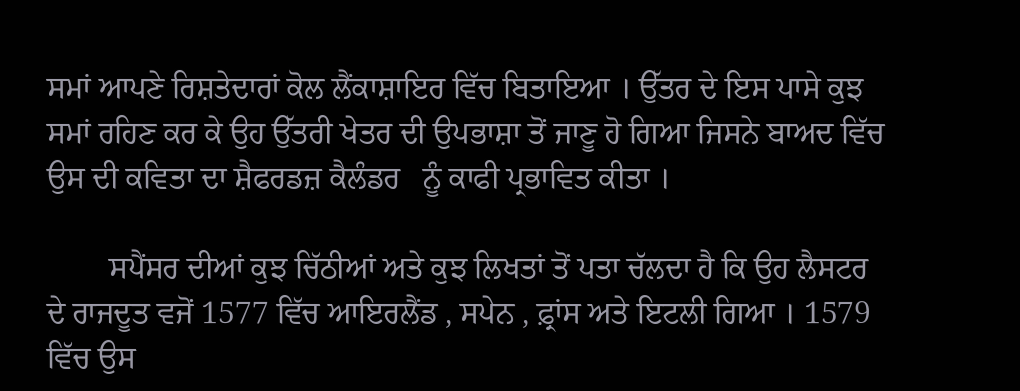ਸਮਾਂ ਆਪਣੇ ਰਿਸ਼ਤੇਦਾਰਾਂ ਕੋਲ ਲੈਂਕਾਸ਼ਾਇਰ ਵਿੱਚ ਬਿਤਾਇਆ । ਉੱਤਰ ਦੇ ਇਸ ਪਾਸੇ ਕੁਝ ਸਮਾਂ ਰਹਿਣ ਕਰ ਕੇ ਉਹ ਉੱਤਰੀ ਖੇਤਰ ਦੀ ਉਪਭਾਸ਼ਾ ਤੋਂ ਜਾਣੂ ਹੋ ਗਿਆ ਜਿਸਨੇ ਬਾਅਦ ਵਿੱਚ ਉਸ ਦੀ ਕਵਿਤਾ ਦਾ ਸ਼ੈਫਰਡਜ਼ ਕੈਲੰਡਰ   ਨੂੰ ਕਾਫੀ ਪ੍ਰਭਾਵਿਤ ਕੀਤਾ ।

        ਸਪੈਂਸਰ ਦੀਆਂ ਕੁਝ ਚਿੱਠੀਆਂ ਅਤੇ ਕੁਝ ਲਿਖਤਾਂ ਤੋਂ ਪਤਾ ਚੱਲਦਾ ਹੈ ਕਿ ਉਹ ਲੈਸਟਰ ਦੇ ਰਾਜਦੂਤ ਵਜੋਂ 1577 ਵਿੱਚ ਆਇਰਲੈਂਡ , ਸਪੇਨ , ਫ਼੍ਰਾਂਸ ਅਤੇ ਇਟਲੀ ਗਿਆ । 1579 ਵਿੱਚ ਉਸ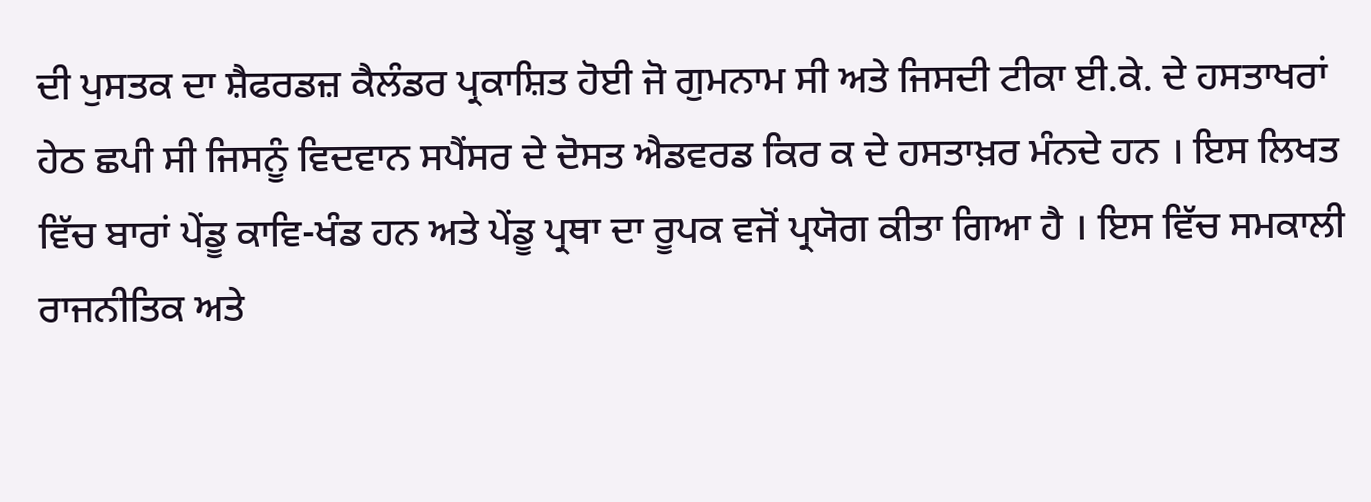ਦੀ ਪੁਸਤਕ ਦਾ ਸ਼ੈਫਰਡਜ਼ ਕੈਲੰਡਰ ਪ੍ਰਕਾਸ਼ਿਤ ਹੋਈ ਜੋ ਗੁਮਨਾਮ ਸੀ ਅਤੇ ਜਿਸਦੀ ਟੀਕਾ ਈ.ਕੇ. ਦੇ ਹਸਤਾਖਰਾਂ ਹੇਠ ਛਪੀ ਸੀ ਜਿਸਨੂੰ ਵਿਦਵਾਨ ਸਪੈਂਸਰ ਦੇ ਦੋਸਤ ਐਡਵਰਡ ਕਿਰ ਕ ਦੇ ਹਸਤਾਖ਼ਰ ਮੰਨਦੇ ਹਨ । ਇਸ ਲਿਖਤ ਵਿੱਚ ਬਾਰਾਂ ਪੇਂਡੂ ਕਾਵਿ-ਖੰਡ ਹਨ ਅਤੇ ਪੇਂਡੂ ਪ੍ਰਥਾ ਦਾ ਰੂਪਕ ਵਜੋਂ ਪ੍ਰਯੋਗ ਕੀਤਾ ਗਿਆ ਹੈ । ਇਸ ਵਿੱਚ ਸਮਕਾਲੀ ਰਾਜਨੀਤਿਕ ਅਤੇ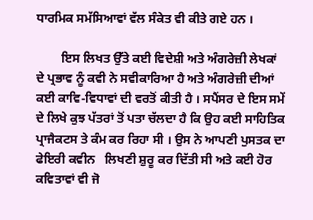ਧਾਰਮਿਕ ਸਮੱਸਿਆਵਾਂ ਵੱਲ ਸੰਕੇਤ ਵੀ ਕੀਤੇ ਗਏ ਹਨ ।

        ਇਸ ਲਿਖਤ ਉੱਤੇ ਕਈ ਵਿਦੇਸ਼ੀ ਅਤੇ ਅੰਗਰੇਜ਼ੀ ਲੇਖਕਾਂ ਦੇ ਪ੍ਰਭਾਵ ਨੂੰ ਕਵੀ ਨੇ ਸਵੀਕਾਰਿਆ ਹੈ ਅਤੇ ਅੰਗਰੇਜ਼ੀ ਦੀਆਂ ਕਈ ਕਾਵਿ-ਵਿਧਾਵਾਂ ਦੀ ਵਰਤੋਂ ਕੀਤੀ ਹੈ । ਸਪੈਂਸਰ ਦੇ ਇਸ ਸਮੇਂ ਦੇ ਲਿਖੇ ਕੁਝ ਪੱਤਰਾਂ ਤੋਂ ਪਤਾ ਚੱਲਦਾ ਹੈ ਕਿ ਉਹ ਕਈ ਸਾਹਿਤਿਕ ਪ੍ਰਾਜੈਕਟਸ ਤੇ ਕੰਮ ਕਰ ਰਿਹਾ ਸੀ । ਉਸ ਨੇ ਆਪਣੀ ਪੁਸਤਕ ਦਾ ਫੇਇਰੀ ਕਵੀਨ   ਲਿਖਣੀ ਸ਼ੁਰੂ ਕਰ ਦਿੱਤੀ ਸੀ ਅਤੇ ਕਈ ਹੋਰ ਕਵਿਤਾਵਾਂ ਵੀ ਜੋ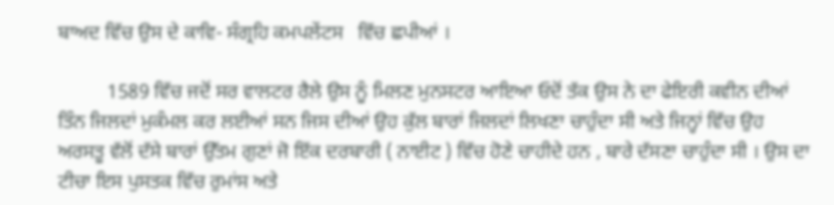ਬਾਅਦ ਵਿੱਚ ਉਸ ਦੇ ਕਾਵਿ- ਸੰਗ੍ਰਹਿ ਕਮਪਲੇਂਟਸ   ਵਿੱਚ ਛਪੀਆਂ ।

          1589 ਵਿੱਚ ਜਦੋਂ ਸਰ ਵਾਲਟਰ ਰੈਲੇ ਉਸ ਨੂੰ ਮਿਲਣ ਮੁਨਸਟਰ ਆਇਆ ਓਦੋਂ ਤੱਕ ਉਸ ਨੇ ਦਾ ਫੇਇਰੀ ਕਵੀਨ ਦੀਆਂ ਤਿੰਨ ਜਿਲਦਾਂ ਮੁਕੰਮਲ ਕਰ ਲਈਆਂ ਸਨ ਜਿਸ ਦੀਆਂ ਉਹ ਕੁੱਲ ਬਾਰਾਂ ਜਿਲਦਾਂ ਲਿਖਣਾ ਚਾਹੁੰਦਾ ਸੀ ਅਤੇ ਜਿਨ੍ਹਾਂ ਵਿੱਚ ਉਹ ਅਰਸਤੂ ਵੱਲੋਂ ਦੱਸੇ ਬਾਰਾਂ ਉੱਤਮ ਗੁਣਾਂ ਜੋ ਇੱਕ ਦਰਬਾਰੀ ( ਨਾਈਟ ) ਵਿੱਚ ਹੋਣੇ ਚਾਹੀਦੇ ਹਨ , ਬਾਰੇ ਦੱਸਣਾ ਚਾਹੁੰਦਾ ਸੀ । ਉਸ ਦਾ ਟੀਚਾ ਇਸ ਪੁਸਤਕ ਵਿੱਚ ਰੁਮਾਂਸ ਅਤੇ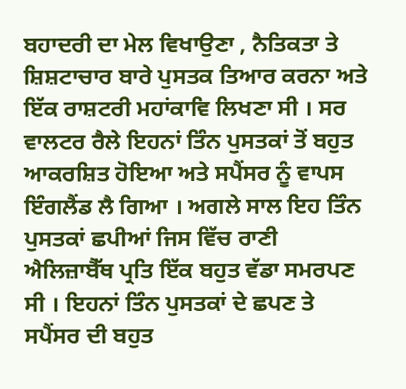ਬਹਾਦਰੀ ਦਾ ਮੇਲ ਵਿਖਾਉਣਾ , ਨੈਤਿਕਤਾ ਤੇ ਸ਼ਿਸ਼ਟਾਚਾਰ ਬਾਰੇ ਪੁਸਤਕ ਤਿਆਰ ਕਰਨਾ ਅਤੇ ਇੱਕ ਰਾਸ਼ਟਰੀ ਮਹਾਂਕਾਵਿ ਲਿਖਣਾ ਸੀ । ਸਰ ਵਾਲਟਰ ਰੈਲੇ ਇਹਨਾਂ ਤਿੰਨ ਪੁਸਤਕਾਂ ਤੋਂ ਬਹੁਤ ਆਕਰਸ਼ਿਤ ਹੋਇਆ ਅਤੇ ਸਪੈਂਸਰ ਨੂੰ ਵਾਪਸ ਇੰਗਲੈਂਡ ਲੈ ਗਿਆ । ਅਗਲੇ ਸਾਲ ਇਹ ਤਿੰਨ ਪੁਸਤਕਾਂ ਛਪੀਆਂ ਜਿਸ ਵਿੱਚ ਰਾਣੀ ਐਲਿਜ਼ਾਬੈੱਥ ਪ੍ਰਤਿ ਇੱਕ ਬਹੁਤ ਵੱਡਾ ਸਮਰਪਣ ਸੀ । ਇਹਨਾਂ ਤਿੰਨ ਪੁਸਤਕਾਂ ਦੇ ਛਪਣ ਤੇ ਸਪੈਂਸਰ ਦੀ ਬਹੁਤ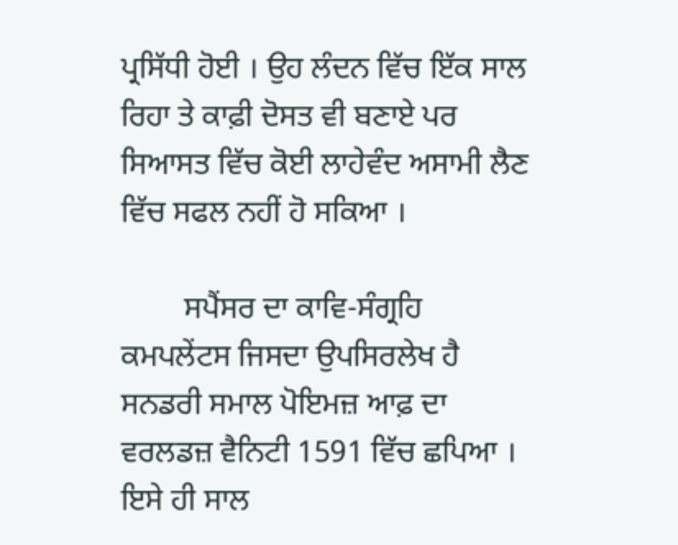ਪ੍ਰਸਿੱਧੀ ਹੋਈ । ਉਹ ਲੰਦਨ ਵਿੱਚ ਇੱਕ ਸਾਲ ਰਿਹਾ ਤੇ ਕਾਫ਼ੀ ਦੋਸਤ ਵੀ ਬਣਾਏ ਪਰ ਸਿਆਸਤ ਵਿੱਚ ਕੋਈ ਲਾਹੇਵੰਦ ਅਸਾਮੀ ਲੈਣ ਵਿੱਚ ਸਫਲ ਨਹੀਂ ਹੋ ਸਕਿਆ ।

        ਸਪੈਂਸਰ ਦਾ ਕਾਵਿ-ਸੰਗ੍ਰਹਿ ਕਮਪਲੇਂਟਸ ਜਿਸਦਾ ਉਪਸਿਰਲੇਖ ਹੈ ਸਨਡਰੀ ਸਮਾਲ ਪੋਇਮਜ਼ ਆਫ਼ ਦਾ ਵਰਲਡਜ਼ ਵੈਨਿਟੀ 1591 ਵਿੱਚ ਛਪਿਆ । ਇਸੇ ਹੀ ਸਾਲ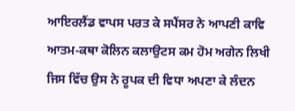ਆਇਰਲੈਂਡ ਵਾਪਸ ਪਰਤ ਕੇ ਸਪੈਂਸਰ ਨੇ ਆਪਣੀ ਕਾਵਿ ਆਤਮ-ਕਥਾ ਕੋਲਿਨ ਕਲਾਉਟਸ ਕਮ ਹੋਮ ਅਗੇਨ ਲਿਖੀ ਜਿਸ ਵਿੱਚ ਉਸ ਨੇ ਰੂਪਕ ਦੀ ਵਿਧਾ ਅਪਣਾ ਕੇ ਲੰਦਨ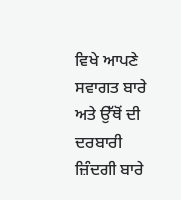ਵਿਖੇ ਆਪਣੇ ਸਵਾਗਤ ਬਾਰੇ ਅਤੇ ਉੱਥੋਂ ਦੀ ਦਰਬਾਰੀ ਜ਼ਿੰਦਗੀ ਬਾਰੇ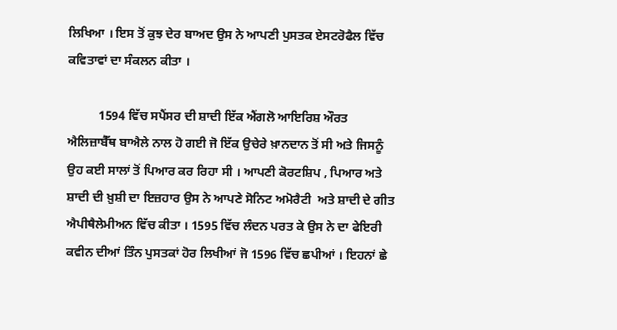ਲਿਖਿਆ । ਇਸ ਤੋਂ ਕੁਝ ਦੇਰ ਬਾਅਦ ਉਸ ਨੇ ਆਪਣੀ ਪੁਸਤਕ ਏਸਟਰੋਫੈਲ ਵਿੱਚ ਕਵਿਤਾਵਾਂ ਦਾ ਸੰਕਲਨ ਕੀਤਾ ।

          1594 ਵਿੱਚ ਸਪੈਂਸਰ ਦੀ ਸ਼ਾਦੀ ਇੱਕ ਐਂਗਲੋ ਆਇਰਿਸ਼ ਔਰਤ ਐਲਿਜ਼ਾਬੈੱਥ ਬਾਐਲੇ ਨਾਲ ਹੋ ਗਈ ਜੋ ਇੱਕ ਉਚੇਰੇ ਖ਼ਾਨਦਾਨ ਤੋਂ ਸੀ ਅਤੇ ਜਿਸਨੂੰ ਉਹ ਕਈ ਸਾਲਾਂ ਤੋਂ ਪਿਆਰ ਕਰ ਰਿਹਾ ਸੀ । ਆਪਣੀ ਕੋਰਟਸ਼ਿਪ , ਪਿਆਰ ਅਤੇ ਸ਼ਾਦੀ ਦੀ ਖ਼ੁਸ਼ੀ ਦਾ ਇਜ਼ਹਾਰ ਉਸ ਨੇ ਆਪਣੇ ਸੋਨਿਟ ਅਮੋਰੈਟੀ  ਅਤੇ ਸ਼ਾਦੀ ਦੇ ਗੀਤ ਐਪੀਥੈਲੇਮੀਅਨ ਵਿੱਚ ਕੀਤਾ । 1595 ਵਿੱਚ ਲੰਦਨ ਪਰਤ ਕੇ ਉਸ ਨੇ ਦਾ ਫੇਇਰੀ ਕਵੀਨ ਦੀਆਂ ਤਿੰਨ ਪੁਸਤਕਾਂ ਹੋਰ ਲਿਖੀਆਂ ਜੋ 1596 ਵਿੱਚ ਛਪੀਆਂ । ਇਹਨਾਂ ਛੇ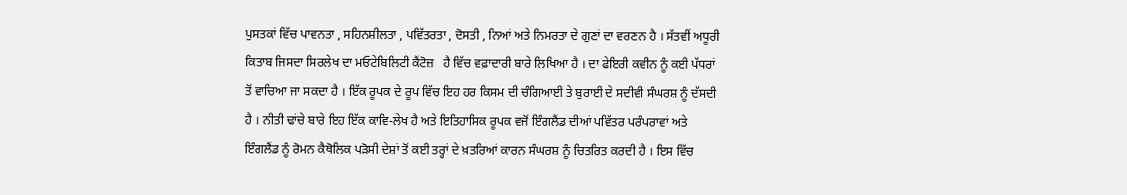ਪੁਸਤਕਾਂ ਵਿੱਚ ਪਾਵਨਤਾ , ਸਹਿਨਸ਼ੀਲਤਾ , ਪਵਿੱਤਰਤਾ , ਦੋਸਤੀ , ਨਿਆਂ ਅਤੇ ਨਿਮਰਤਾ ਦੇ ਗੁਣਾਂ ਦਾ ਵਰਣਨ ਹੈ । ਸੱਤਵੀਂ ਅਧੂਰੀ ਕਿਤਾਬ ਜਿਸਦਾ ਸਿਰਲੇਖ ਦਾ ਮਓਟੇਬਿਲਿਟੀ ਕੈਂਟੋਜ਼   ਹੈ ਵਿੱਚ ਵਫ਼ਾਦਾਰੀ ਬਾਰੇ ਲਿਖਿਆ ਹੈ । ਦਾ ਫੇਇਰੀ ਕਵੀਨ ਨੂੰ ਕਈ ਪੱਧਰਾਂ ਤੋਂ ਵਾਚਿਆ ਜਾ ਸਕਦਾ ਹੈ । ਇੱਕ ਰੂਪਕ ਦੇ ਰੂਪ ਵਿੱਚ ਇਹ ਹਰ ਕਿਸਮ ਦੀ ਚੰਗਿਆਈ ਤੇ ਬੁਰਾਈ ਦੇ ਸਦੀਵੀ ਸੰਘਰਸ਼ ਨੂੰ ਦੱਸਦੀ ਹੈ । ਨੀਤੀ ਢਾਂਚੇ ਬਾਰੇ ਇਹ ਇੱਕ ਕਾਵਿ-ਲੇਖ ਹੈ ਅਤੇ ਇਤਿਹਾਸਿਕ ਰੂਪਕ ਵਜੋਂ ਇੰਗਲੈਂਡ ਦੀਆਂ ਪਵਿੱਤਰ ਪਰੰਪਰਾਵਾਂ ਅਤੇ ਇੰਗਲੈਂਡ ਨੂੰ ਰੋਮਨ ਕੈਥੋਲਿਕ ਪੜੋਸੀ ਦੇਸ਼ਾਂ ਤੋਂ ਕਈ ਤਰ੍ਹਾਂ ਦੇ ਖ਼ਤਰਿਆਂ ਕਾਰਨ ਸੰਘਰਸ਼ ਨੂੰ ਚਿਤਰਿਤ ਕਰਦੀ ਹੈ । ਇਸ ਵਿੱਚ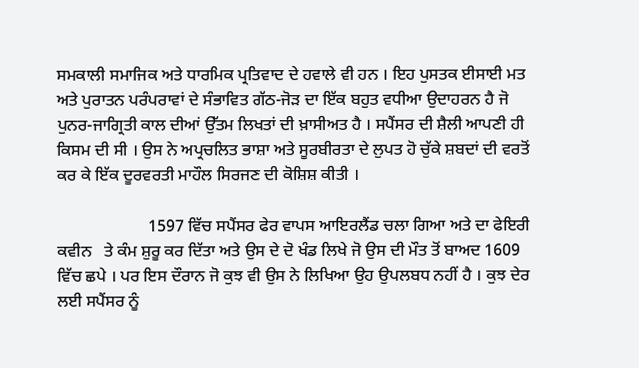ਸਮਕਾਲੀ ਸਮਾਜਿਕ ਅਤੇ ਧਾਰਮਿਕ ਪ੍ਰਤਿਵਾਦ ਦੇ ਹਵਾਲੇ ਵੀ ਹਨ । ਇਹ ਪੁਸਤਕ ਈਸਾਈ ਮਤ ਅਤੇ ਪੁਰਾਤਨ ਪਰੰਪਰਾਵਾਂ ਦੇ ਸੰਭਾਵਿਤ ਗੱਠ-ਜੋੜ ਦਾ ਇੱਕ ਬਹੁਤ ਵਧੀਆ ਉਦਾਹਰਨ ਹੈ ਜੋ ਪੁਨਰ-ਜਾਗ੍ਰਿਤੀ ਕਾਲ ਦੀਆਂ ਉੱਤਮ ਲਿਖਤਾਂ ਦੀ ਖ਼ਾਸੀਅਤ ਹੈ । ਸਪੈਂਸਰ ਦੀ ਸ਼ੈਲੀ ਆਪਣੀ ਹੀ ਕਿਸਮ ਦੀ ਸੀ । ਉਸ ਨੇ ਅਪ੍ਰਚਲਿਤ ਭਾਸ਼ਾ ਅਤੇ ਸੂਰਬੀਰਤਾ ਦੇ ਲੁਪਤ ਹੋ ਚੁੱਕੇ ਸ਼ਬਦਾਂ ਦੀ ਵਰਤੋਂ ਕਰ ਕੇ ਇੱਕ ਦੂਰਵਰਤੀ ਮਾਹੌਲ ਸਿਰਜਣ ਦੀ ਕੋਸ਼ਿਸ਼ ਕੀਤੀ ।

                      1597 ਵਿੱਚ ਸਪੈਂਸਰ ਫੇਰ ਵਾਪਸ ਆਇਰਲੈਂਡ ਚਲਾ ਗਿਆ ਅਤੇ ਦਾ ਫੇਇਰੀ ਕਵੀਨ   ਤੇ ਕੰਮ ਸ਼ੁਰੂ ਕਰ ਦਿੱਤਾ ਅਤੇ ਉਸ ਦੇ ਦੋ ਖੰਡ ਲਿਖੇ ਜੋ ਉਸ ਦੀ ਮੌਤ ਤੋਂ ਬਾਅਦ 1609 ਵਿੱਚ ਛਪੇ । ਪਰ ਇਸ ਦੌਰਾਨ ਜੋ ਕੁਝ ਵੀ ਉਸ ਨੇ ਲਿਖਿਆ ਉਹ ਉਪਲਬਧ ਨਹੀਂ ਹੈ । ਕੁਝ ਦੇਰ ਲਈ ਸਪੈਂਸਰ ਨੂੰ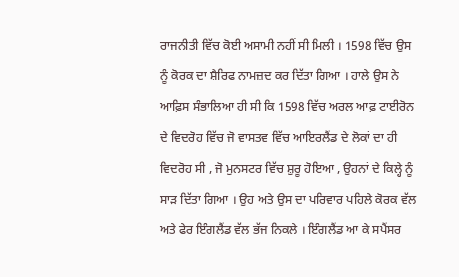ਰਾਜਨੀਤੀ ਵਿੱਚ ਕੋਈ ਅਸਾਮੀ ਨਹੀਂ ਸੀ ਮਿਲੀ । 1598 ਵਿੱਚ ਉਸ ਨੂੰ ਕੋਰਕ ਦਾ ਸ਼ੈਰਿਫ ਨਾਮਜ਼ਦ ਕਰ ਦਿੱਤਾ ਗਿਆ । ਹਾਲੇ ਉਸ ਨੇ ਆਫ਼ਿਸ ਸੰਭਾਲਿਆ ਹੀ ਸੀ ਕਿ 1598 ਵਿੱਚ ਅਰਲ ਆਫ਼ ਟਾਈਰੋਨ ਦੇ ਵਿਦਰੋਹ ਵਿੱਚ ਜੋ ਵਾਸਤਵ ਵਿੱਚ ਆਇਰਲੈਂਡ ਦੇ ਲੋਕਾਂ ਦਾ ਹੀ ਵਿਦਰੋਹ ਸੀ , ਜੋ ਮੁਨਸਟਰ ਵਿੱਚ ਸ਼ੁਰੂ ਹੋਇਆ , ਉਹਨਾਂ ਦੇ ਕਿਲ੍ਹੇ ਨੂੰ ਸਾੜ ਦਿੱਤਾ ਗਿਆ । ਉਹ ਅਤੇ ਉਸ ਦਾ ਪਰਿਵਾਰ ਪਹਿਲੇ ਕੋਰਕ ਵੱਲ ਅਤੇ ਫੇਰ ਇੰਗਲੈਂਡ ਵੱਲ ਭੱਜ ਨਿਕਲੇ । ਇੰਗਲੈਂਡ ਆ ਕੇ ਸਪੈਂਸਰ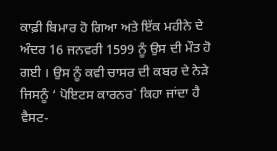ਕਾਫ਼ੀ ਬਿਮਾਰ ਹੋ ਗਿਆ ਅਤੇ ਇੱਕ ਮਹੀਨੇ ਦੇ ਅੰਦਰ 16 ਜਨਵਰੀ 1599 ਨੂੰ ਉਸ ਦੀ ਮੌਤ ਹੋ ਗਈ । ਉਸ ਨੂੰ ਕਵੀ ਚਾਸਰ ਦੀ ਕਬਰ ਦੇ ਨੇੜੇ ਜਿਸਨੂੰ ‘ ਪੋਇਟਸ ਕਾਰਨਰ` ਕਿਹਾ ਜਾਂਦਾ ਹੈ ਵੈਸਟ-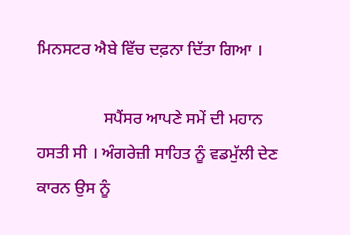ਮਿਨਸਟਰ ਐਬੇ ਵਿੱਚ ਦਫ਼ਨਾ ਦਿੱਤਾ ਗਿਆ ।

                ਸਪੈਂਸਰ ਆਪਣੇ ਸਮੇਂ ਦੀ ਮਹਾਨ ਹਸਤੀ ਸੀ । ਅੰਗਰੇਜ਼ੀ ਸਾਹਿਤ ਨੂੰ ਵਡਮੁੱਲੀ ਦੇਣ ਕਾਰਨ ਉਸ ਨੂੰ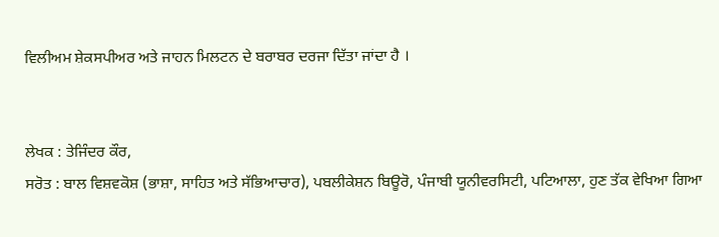ਵਿਲੀਅਮ ਸ਼ੇਕਸਪੀਅਰ ਅਤੇ ਜਾਹਨ ਮਿਲਟਨ ਦੇ ਬਰਾਬਰ ਦਰਜਾ ਦਿੱਤਾ ਜਾਂਦਾ ਹੈ ।


ਲੇਖਕ : ਤੇਜਿੰਦਰ ਕੌਰ,
ਸਰੋਤ : ਬਾਲ ਵਿਸ਼ਵਕੋਸ਼ (ਭਾਸ਼ਾ, ਸਾਹਿਤ ਅਤੇ ਸੱਭਿਆਚਾਰ), ਪਬਲੀਕੇਸ਼ਨ ਬਿਊਰੋ, ਪੰਜਾਬੀ ਯੂਨੀਵਰਸਿਟੀ, ਪਟਿਆਲਾ, ਹੁਣ ਤੱਕ ਵੇਖਿਆ ਗਿਆ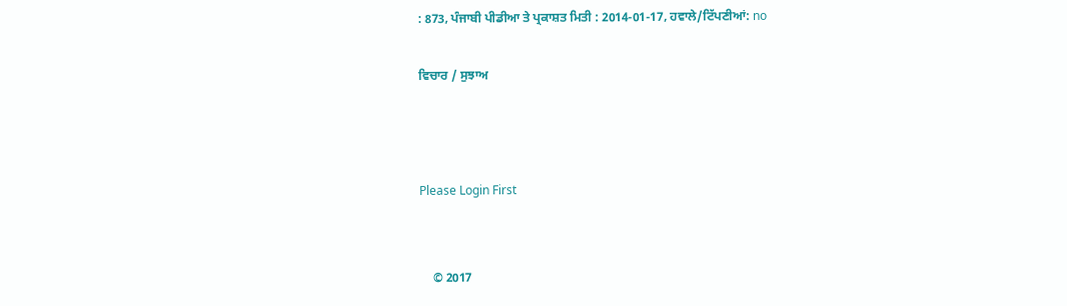: 873, ਪੰਜਾਬੀ ਪੀਡੀਆ ਤੇ ਪ੍ਰਕਾਸ਼ਤ ਮਿਤੀ : 2014-01-17, ਹਵਾਲੇ/ਟਿੱਪਣੀਆਂ: no

ਵਿਚਾਰ / ਸੁਝਾਅ



Please Login First


    © 2017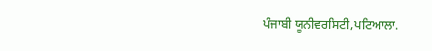ਪੰਜਾਬੀ ਯੂਨੀਵਰਸਿਟੀ,ਪਟਿਆਲਾ.